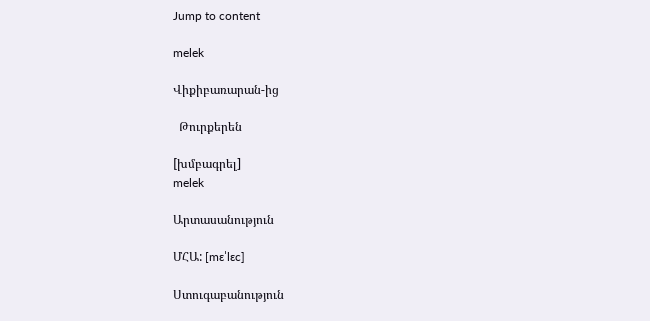Jump to content

melek

Վիքիբառարան-ից

  Թուրքերեն

[խմբագրել]
melek

Արտասանություն

ՄՀԱ: [mɛˈlɛc]

Ստուգաբանություն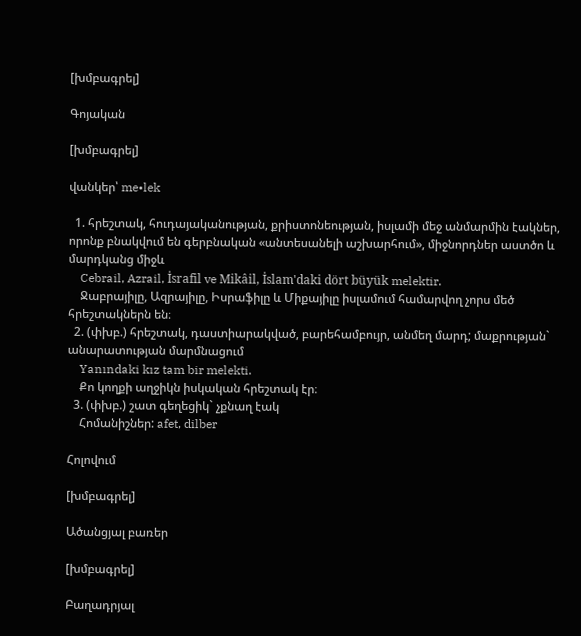[խմբագրել]

Գոյական

[խմբագրել]

վանկեր՝ me•lek

  1. հրեշտակ, հուդայականության, քրիստոնեության, իսլամի մեջ անմարմին էակներ, որոնք բնակվում են գերբնական «անտեսանելի աշխարհում», միջնորդներ աստծո և մարդկանց միջև
    Cebrail, Azrail, İsrafil ve Mikâil, İslam'daki dört büyük melektir.
    Ջաբրայիլը, Ազրայիլը, Իսրաֆիլը և Միքայիլը իսլամում համարվող չորս մեծ հրեշտակներն են։
  2. (փխբ.) հրեշտակ, դաստիարակված, բարեհամբույր, անմեղ մարդ; մաքրության` անարատության մարմնացում
    Yanındaki kız tam bir melekti.
    Քո կողքի աղջիկն իսկական հրեշտակ էր։
  3. (փխբ.) շատ գեղեցիկ` չքնաղ էակ
    Հոմանիշներ: afet, dilber

Հոլովում

[խմբագրել]

Ածանցյալ բառեր

[խմբագրել]

Բաղադրյալ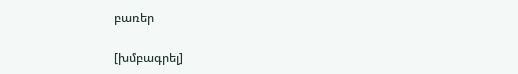բառեր

[խմբագրել]